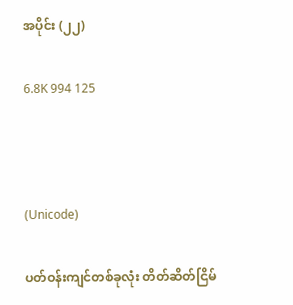အပိုင်း (၂၂)

6.8K 994 125



(Unicode)

ပတ်ဝန်းကျင်တစ်ခုလုံး တိတ်ဆိတ်ငြိမ်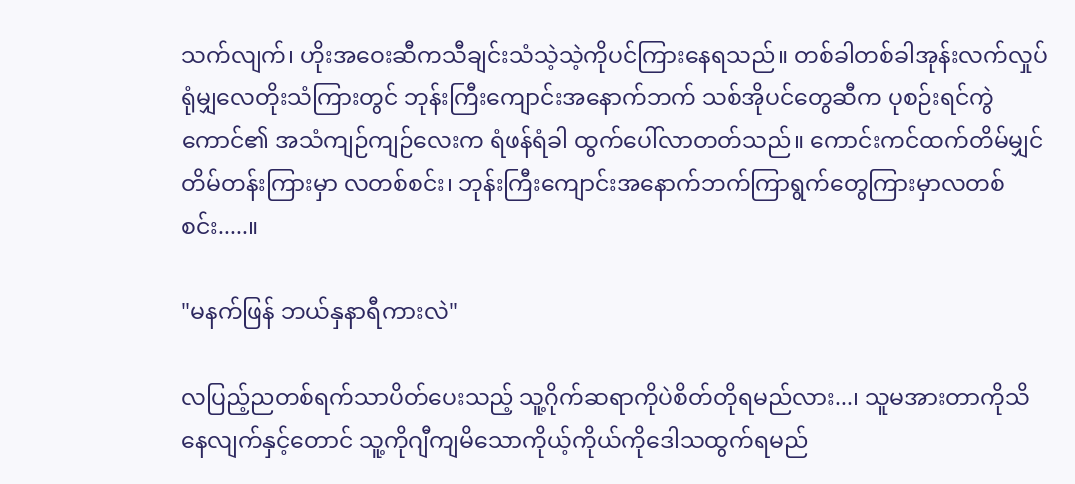သက်လျက်၊ ဟိုးအဝေးဆီကသီချင်းသံသဲ့သဲ့ကိုပင်ကြားနေရသည်။ တစ်ခါတစ်ခါအုန်းလက်လှုပ်ရုံမျှလေတိုးသံကြားတွင် ဘုန်းကြီးကျောင်းအနောက်ဘက် သစ်အိုပင်တွေဆီက ပုစဉ်းရင်ကွဲကောင်၏ အသံကျဉ်ကျဉ်လေးက ရံဖန်ရံခါ ထွက်ပေါ်လာတတ်သည်။ ကောင်းကင်ထက်တိမ်မျှင်တိမ်တန်းကြားမှာ လတစ်စင်း၊ ဘုန်းကြီးကျောင်းအနောက်ဘက်ကြာရွက်တွေကြားမှာလတစ်စင်း.....။

"မနက်ဖြန် ဘယ်နှနာရီကားလဲ"

လပြည့်ညတစ်ရက်သာပိတ်ပေးသည့် သူ့ဂိုက်ဆရာကိုပဲစိတ်တိုရမည်လား...၊ သူမအားတာကိုသိနေလျက်နှင့်တောင် သူ့ကိုဂျီကျမိသောကိုယ့်ကိုယ်ကိုဒေါသထွက်ရမည်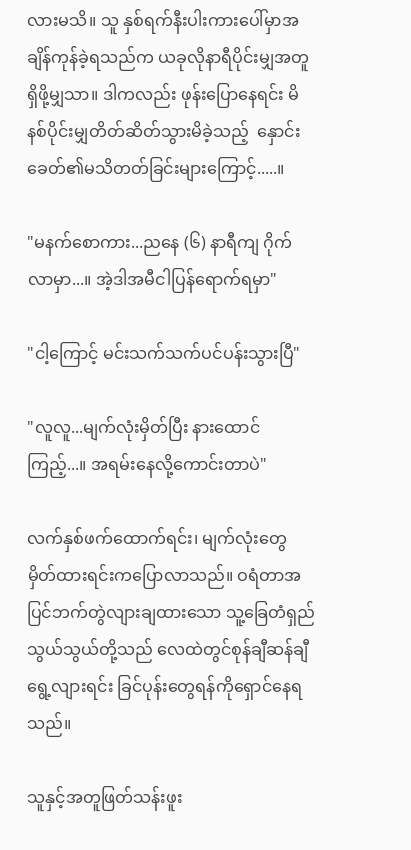လားမသိ။ သူ နှစ်ရက်နီးပါးကားပေါ်မှာအချိန်ကုန်ခဲ့ရသည်က ယခုလိုနာရီပိုင်းမျှအတူရှိဖို့မျှသာ။ ဒါကလည်း ဖုန်းပြောနေရင်း မိနစ်ပိုင်းမျှတိတ်ဆိတ်သွားမိခဲ့သည့်  နှောင်းခေတ်၏မသိတတ်ခြင်းများကြောင့်.....။

"မနက်စောကား...ညနေ (၆) နာရီကျ ဂိုက်လာမှာ...။ အဲ့ဒါအမီငါပြန်ရောက်ရမှာ"

"ငါ့ကြောင့် မင်းသက်သက်ပင်ပန်းသွားပြီ"

"လူလူ...မျက်လုံးမှိတ်ပြီး နားထောင်ကြည့်...။ အရမ်းနေလို့ကောင်းတာပဲ"

လက်နှစ်ဖက်ထောက်ရင်း၊ မျက်လုံးတွေမှိတ်ထားရင်းကပြောလာသည်။ ဝရံတာအပြင်ဘက်တွဲလျားချထားသော သူ့ခြေတံရှည်သွယ်သွယ်တို့သည် လေထဲတွင်စုန်ချီဆန်ချီရွေ့လျားရင်း ခြင်ပုန်းတွေရန်ကိုရှောင်နေရသည်။

သူနှင့်အတူဖြတ်သန်းဖူး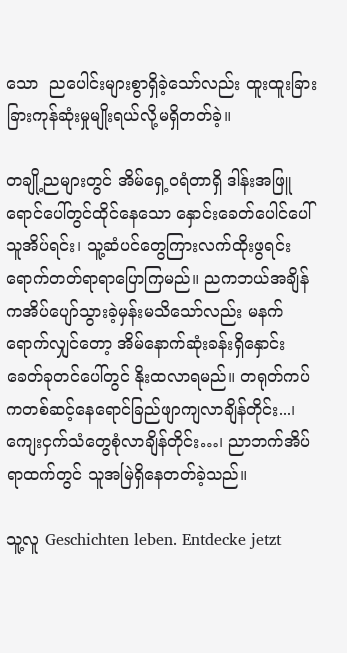သော  ညပေါင်းများစွာရှိခဲ့သော်လည်း ထူးထူးခြားခြားကုန်ဆုံးမှုမျိုးရယ်လို့မရှိတတ်ခဲ့။

တချို့ညများတွင် အိမ်ရှေ့ဝရံတာရှိ ဒါန်းအဖြူရောင်ပေါ်တွင်ထိုင်နေသော နှောင်းခေတ်ပေါင်ပေါ်သူအိပ်ရင်း၊ သူ့ဆံပင်တွေကြားလက်ထိုးဖွရင်း ရောက်တတ်ရာရာပြောကြမည်။ ညကဘယ်အချိန်ကအိပ်ပျော်သွားခဲ့မှန်းမသိသော်လည်း မနက်ရောက်လျှင်တော့ အိမ်နောက်ဆုံးခန်းရှိနှောင်းခေတ်ခုတင်ပေါ်တွင် နိုးထလာရမည်။ တရုတ်ကပ်ကတစ်ဆင့်နေရောင်ခြည်ဖျာကျလာချိန်တိုင်း...၊ ကျေးငှက်သံတွေစုံလာချိန်တိုင်း…၊ ညာဘက်အိပ်ရာထက်တွင် သူအမြဲရှိနေတတ်ခဲ့သည်။

သူ့လူ Geschichten leben. Entdecke jetzt